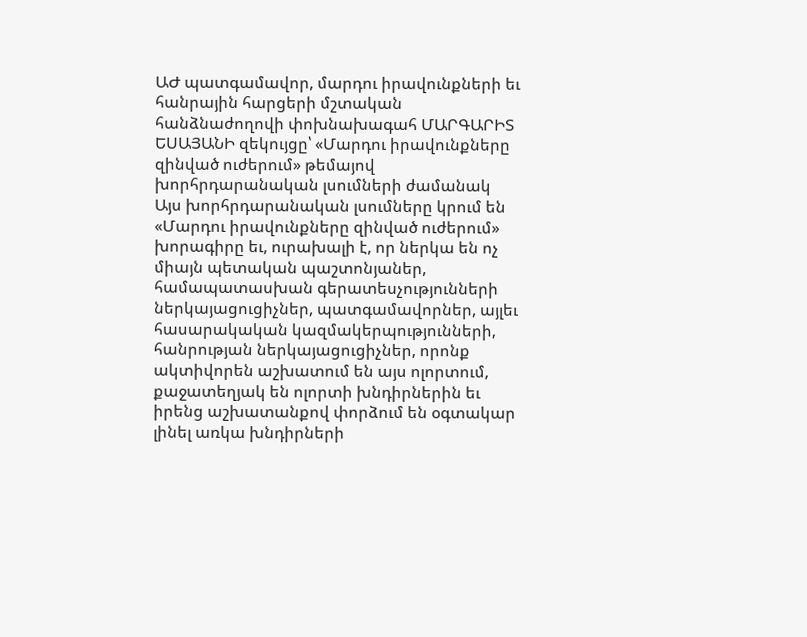ԱԺ պատգամավոր, մարդու իրավունքների եւ հանրային հարցերի մշտական հանձնաժողովի փոխնախագահ ՄԱՐԳԱՐԻՏ ԵՍԱՅԱՆԻ զեկույցը՝ «Մարդու իրավունքները զինված ուժերում» թեմայով խորհրդարանական լսումների ժամանակ
Այս խորհրդարանական լսումները կրում են «Մարդու իրավունքները զինված ուժերում» խորագիրը եւ, ուրախալի է, որ ներկա են ոչ միայն պետական պաշտոնյաներ, համապատասխան գերատեսչությունների ներկայացուցիչներ, պատգամավորներ, այլեւ հասարակական կազմակերպությունների, հանրության ներկայացուցիչներ, որոնք ակտիվորեն աշխատում են այս ոլորտում, քաջատեղյակ են ոլորտի խնդիրներին եւ իրենց աշխատանքով փորձում են օգտակար լինել առկա խնդիրների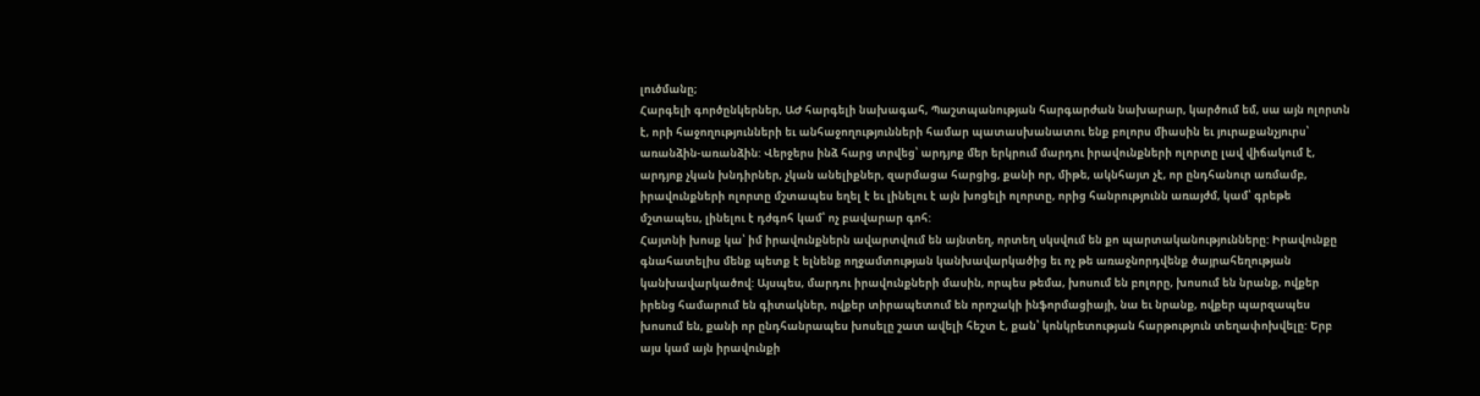լուծմանը;
Հարգելի գործընկերներ, ԱԺ հարգելի նախագահ, Պաշտպանության հարգարժան նախարար, կարծում եմ, սա այն ոլորտն է, որի հաջողությունների եւ անհաջողությունների համար պատասխանատու ենք բոլորս միասին եւ յուրաքանչյուրս՝ առանձին-առանձին: Վերջերս ինձ հարց տրվեց՝ արդյոք մեր երկրում մարդու իրավունքների ոլորտը լավ վիճակում է, արդյոք չկան խնդիրներ, չկան անելիքներ, զարմացա հարցից, քանի որ, միթե, ակնհայտ չէ, որ ընդհանուր առմամբ, իրավունքների ոլորտը մշտապես եղել է եւ լինելու է այն խոցելի ոլորտը, որից հանրությունն առայժմ, կամ՝ գրեթե մշտապես, լինելու է դժգոհ կամ՝ ոչ բավարար գոհ:
Հայտնի խոսք կա՝ իմ իրավունքներն ավարտվում են այնտեղ, որտեղ սկսվում են քո պարտականությունները: Իրավունքը գնահատելիս մենք պետք է ելնենք ողջամտության կանխավարկածից եւ ոչ թե առաջնորդվենք ծայրահեղության կանխավարկածով: Այսպես, մարդու իրավունքների մասին, որպես թեմա, խոսում են բոլորը, խոսում են նրանք, ովքեր իրենց համարում են գիտակներ, ովքեր տիրապետում են որոշակի ինֆորմացիայի, նա եւ նրանք, ովքեր պարզապես խոսում են, քանի որ ընդհանրապես խոսելը շատ ավելի հեշտ է, քան՝ կոնկրետության հարթություն տեղափոխվելը: Երբ այս կամ այն իրավունքի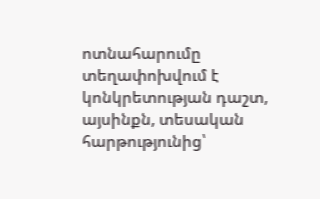ոտնահարումը տեղափոխվում է կոնկրետության դաշտ, այսինքն, տեսական հարթությունից՝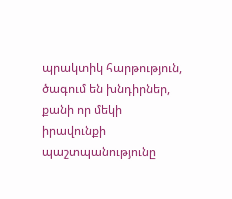պրակտիկ հարթություն, ծագում են խնդիրներ, քանի որ մեկի իրավունքի պաշտպանությունը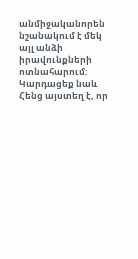անմիջականորեն նշանակում է մեկ այլ անձի իրավունքների ոտնահարում:
Կարդացեք նաև
Հենց այստեղ է, որ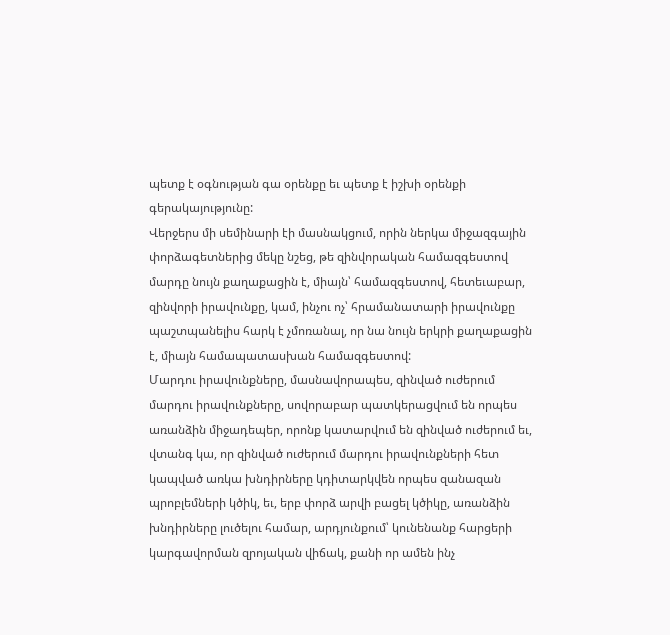պետք է օգնության գա օրենքը եւ պետք է իշխի օրենքի գերակայությունը:
Վերջերս մի սեմինարի էի մասնակցում, որին ներկա միջազգային փորձագետներից մեկը նշեց, թե զինվորական համազգեստով մարդը նույն քաղաքացին է, միայն՝ համազգեստով, հետեւաբար, զինվորի իրավունքը, կամ, ինչու ոչ՝ հրամանատարի իրավունքը պաշտպանելիս հարկ է չմոռանալ, որ նա նույն երկրի քաղաքացին է, միայն համապատասխան համազգեստով:
Մարդու իրավունքները, մասնավորապես, զինված ուժերում մարդու իրավունքները, սովորաբար պատկերացվում են որպես առանձին միջադեպեր, որոնք կատարվում են զինված ուժերում եւ, վտանգ կա, որ զինված ուժերում մարդու իրավունքների հետ կապված առկա խնդիրները կդիտարկվեն որպես զանազան պրոբլեմների կծիկ, եւ, երբ փորձ արվի բացել կծիկը, առանձին խնդիրները լուծելու համար, արդյունքում՝ կունենանք հարցերի կարգավորման զրոյական վիճակ, քանի որ ամեն ինչ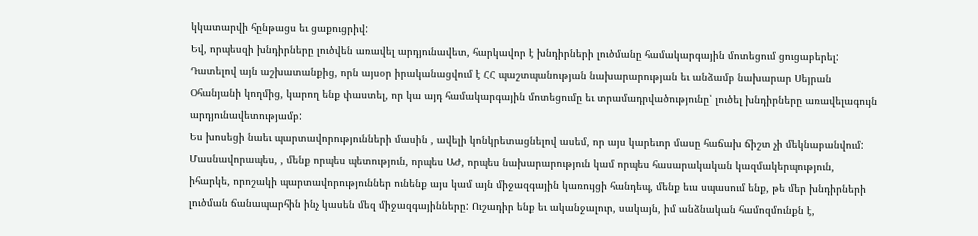կկատարվի հընթացս եւ ցաքուցրիվ:
Եվ, որպեսզի խնդիրները լուծվեն առավել արդյունավետ, հարկավոր է խնդիրների լուծմանը համակարգային մոտեցում ցուցաբերել:
Դատելով այն աշխատանքից, որն այսօր իրականացվում է ՀՀ պաշտպանության նախարարության եւ անձամբ նախարար Սեյրան Օհանյանի կողմից, կարող ենք փաստել, որ կա այդ համակարգային մոտեցումը եւ տրամադրվածությունը՝ լուծել խնդիրները առավելագույն արդյունավետությամբ:
Ես խոսեցի նաեւ պարտավորությունների մասին , ավելի կոնկրետացնելով ասեմ, որ այս կարեւոր մասը հաճախ ճիշտ չի մեկնաբանվում: Մասնավորապես, , մենք որպես պետություն, որպես ԱԺ, որպես նախարարություն կամ որպես հասարակական կազմակերպություն, իհարկե, որոշակի պարտավորություններ ունենք այս կամ այն միջազգային կառույցի հանդեպ, մենք եւս սպասում ենք, թե մեր խնդիրների լուծման ճանապարհին ինչ կասեն մեզ միջազգայինները: Ուշադիր ենք եւ ականջալուր, սակայն, իմ անձնական համոզմունքն է,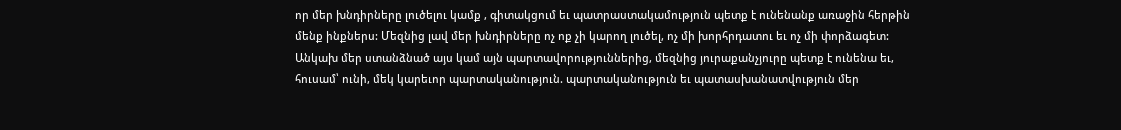որ մեր խնդիրները լուծելու կամք , գիտակցում եւ պատրաստակամություն պետք է ունենանք առաջին հերթին մենք ինքներս: Մեզնից լավ մեր խնդիրները ոչ ոք չի կարող լուծել, ոչ մի խորհրդատու եւ ոչ մի փորձագետ:
Անկախ մեր ստանձնած այս կամ այն պարտավորություններից, մեզնից յուրաքանչյուրը պետք է ունենա եւ, հուսամ՝ ունի, մեկ կարեւոր պարտականություն. պարտականություն եւ պատասխանատվություն մեր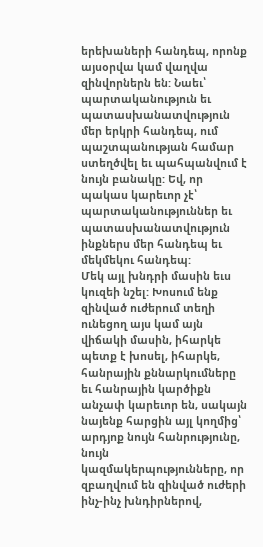երեխաների հանդեպ, որոնք այսօրվա կամ վաղվա զինվորներն են: Նաեւ՝ պարտականություն եւ պատասխանատվություն մեր երկրի հանդեպ, ում պաշտպանության համար ստեղծվել եւ պահպանվում է նույն բանակը: Եվ, որ պակաս կարեւոր չէ՝ պարտականություններ եւ պատասխանատվություն ինքներս մեր հանդեպ եւ մեկմեկու հանդեպ:
Մեկ այլ խնդրի մասին եւս կուզեի նշել: Խոսում ենք զինված ուժերում տեղի ունեցող այս կամ այն վիճակի մասին, իհարկե պետք է խոսել, իհարկե, հանրային քննարկումները եւ հանրային կարծիքն անչափ կարեւոր են, սակայն նայենք հարցին այլ կողմից՝ արդյոք նույն հանրությունը, նույն կազմակերպությունները, որ զբաղվում են զինված ուժերի ինչ-ինչ խնդիրներով,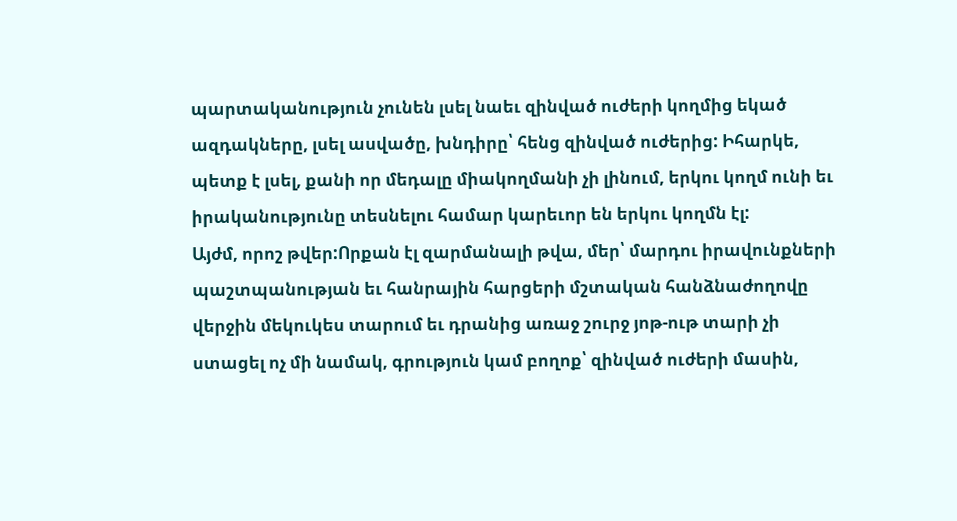պարտականություն չունեն լսել նաեւ զինված ուժերի կողմից եկած ազդակները, լսել ասվածը, խնդիրը՝ հենց զինված ուժերից: Իհարկե, պետք է լսել, քանի որ մեդալը միակողմանի չի լինում, երկու կողմ ունի եւ իրականությունը տեսնելու համար կարեւոր են երկու կողմն էլ:
Այժմ, որոշ թվեր:Որքան էլ զարմանալի թվա, մեր՝ մարդու իրավունքների պաշտպանության եւ հանրային հարցերի մշտական հանձնաժողովը վերջին մեկուկես տարում եւ դրանից առաջ շուրջ յոթ-ութ տարի չի ստացել ոչ մի նամակ, գրություն կամ բողոք՝ զինված ուժերի մասին,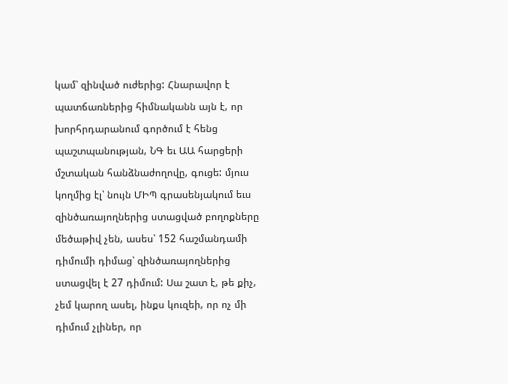կամ՝ զինված ուժերից: Հնարավոր է պատճառներից հիմնականն այն է, որ խորհրդարանում գործում է հենց պաշտպանության, ՆԳ եւ ԱԱ հարցերի մշտական հանձնաժողովը, գուցե: մյուս կողմից էլ՝ նույն ՄԻՊ գրասենյակում եւս զինծառայողներից ստացված բողոքները մեծաթիվ չեն, ասես՝ 152 հաշմանդամի դիմումի դիմաց՝ զինծառայողներից ստացվել է 27 դիմում: Սա շատ է, թե քիչ, չեմ կարող ասել, ինքս կուզեի, որ ոչ մի դիմում չլիներ, որ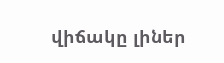վիճակը լիներ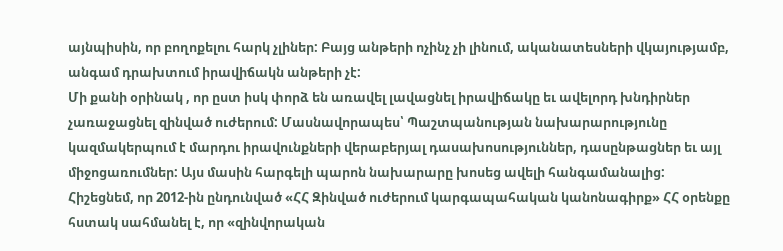այնպիսին, որ բողոքելու հարկ չլիներ: Բայց անթերի ոչինչ չի լինում, ականատեսների վկայությամբ, անգամ դրախտում իրավիճակն անթերի չէ:
Մի քանի օրինակ , որ ըստ իսկ փորձ են առավել լավացնել իրավիճակը եւ ավելորդ խնդիրներ չառաջացնել զինված ուժերում: Մասնավորապես՝ Պաշտպանության նախարարությունը կազմակերպում է մարդու իրավունքների վերաբերյալ դասախոսություններ, դասընթացներ եւ այլ միջոցառումներ: Այս մասին հարգելի պարոն նախարարը խոսեց ավելի հանգամանալից:
Հիշեցնեմ, որ 2012-ին ընդունված «ՀՀ Զինված ուժերում կարգապահական կանոնագիրք» ՀՀ օրենքը հստակ սահմանել է, որ «զինվորական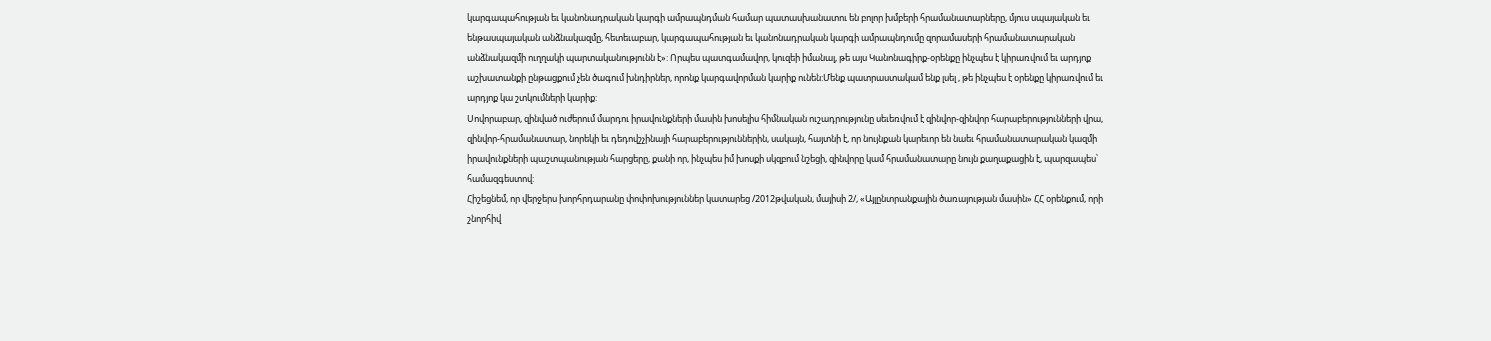կարգապահության եւ կանոնադրական կարգի ամրապնդման համար պատասխանատու են բոլոր խմբերի հրամանատարները, մյուս սպայական եւ ենթասպայական անձնակազմը, հետեւաբար, կարգապահության եւ կանոնադրական կարգի ամրապնդումը զորամասերի հրամանատարական անձնակազմի ուղղակի պարտականությունն է»: Որպես պատգամավոր, կուզեի իմանալ, թե այս Կանոնագիրք-օրենքը ինչպես է կիրառվում եւ արդյոք աշխատանքի ընթացքում չեն ծագում խնդիրներ, որոնք կարգավորման կարիք ունեն:Մենք պատրաստակամ ենք լսել , թե ինչպես է օրենքը կիրառվում եւ արդյոք կա շտկումների կարիք:
Սովորաբար, զինված ուժերում մարդու իրավունքների մասին խոսելիս հիմնական ուշադրությունը սեւեռվում է զինվոր-զինվոր հարաբերությունների վրա, զինվոր-հրամանատար, նորեկի եւ դեդովշչինայի հարաբերություններին, սակայն, հայտնի է, որ նույնքան կարեւոր են նաեւ հրամանատարական կազմի իրավունքների պաշտպանության հարցերը, քանի որ, ինչպես իմ խոսքի սկզբում նշեցի, զինվորը կամ հրամանատարը նույն քաղաքացին է, պարզապես՝ համազգեստով:
Հիշեցնեմ, որ վերջերս խորհրդարանը փոփոխություններ կատարեց /2012թվական, մայիսի 2/, «Այլընտրանքային ծառայության մասին» ՀՀ օրենքում, որի շնորհիվ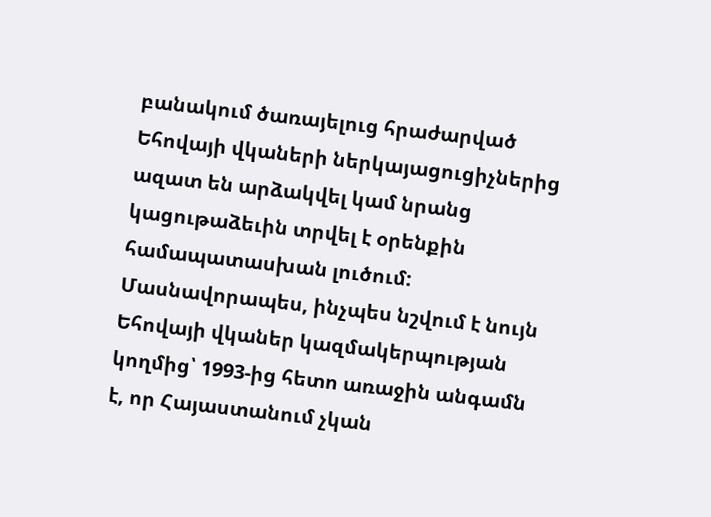բանակում ծառայելուց հրաժարված Եհովայի վկաների ներկայացուցիչներից ազատ են արձակվել կամ նրանց կացութաձեւին տրվել է օրենքին համապատասխան լուծում: Մասնավորապես, ինչպես նշվում է նույն Եհովայի վկաներ կազմակերպության կողմից՝ 1993-ից հետո առաջին անգամն է, որ Հայաստանում չկան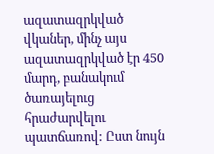ազատազրկված վկաներ, մինչ այս ազատազրկված էր 450 մարդ, բանակում ծառայելուց հրաժարվելու պատճառով: Ըստ նույն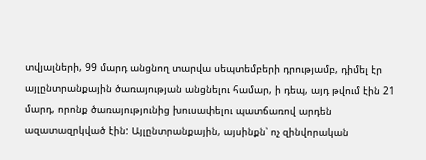տվյալների, 99 մարդ անցնող տարվա սեպտեմբերի դրությամբ, դիմել էր այլընտրանքային ծառայության անցնելու համար, ի դեպ, այդ թվում էին 21 մարդ, որոնք ծառայությունից խուսափելու պատճառով արդեն ազատազրկված էին: Այլընտրանքային, այսինքն՝ ոչ զինվորական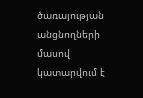ծառայության անցնողների մասով կատարվում է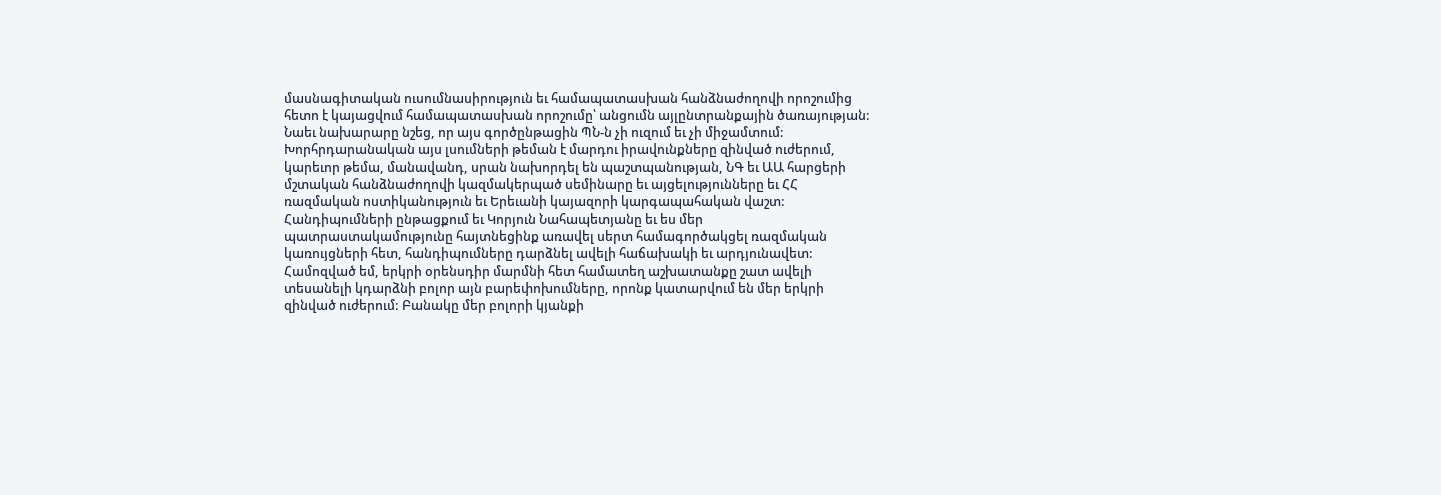մասնագիտական ուսումնասիրություն եւ համապատասխան հանձնաժողովի որոշումից հետո է կայացվում համապատասխան որոշումը՝ անցումն այլընտրանքային ծառայության: Նաեւ նախարարը նշեց, որ այս գործընթացին ՊՆ-ն չի ուզում եւ չի միջամտում:
Խորհրդարանական այս լսումների թեման է մարդու իրավունքները զինված ուժերում, կարեւոր թեմա, մանավանդ, սրան նախորդել են պաշտպանության, ՆԳ եւ ԱԱ հարցերի մշտական հանձնաժողովի կազմակերպած սեմինարը եւ այցելությունները եւ ՀՀ ռազմական ոստիկանություն եւ Երեւանի կայազորի կարգապահական վաշտ: Հանդիպումների ընթացքում եւ Կորյուն Նահապետյանը եւ ես մեր պատրաստակամությունը հայտնեցինք առավել սերտ համագործակցել ռազմական կառույցների հետ, հանդիպումները դարձնել ավելի հաճախակի եւ արդյունավետ:
Համոզված եմ, երկրի օրենսդիր մարմնի հետ համատեղ աշխատանքը շատ ավելի տեսանելի կդարձնի բոլոր այն բարեփոխումները, որոնք կատարվում են մեր երկրի զինված ուժերում: Բանակը մեր բոլորի կյանքի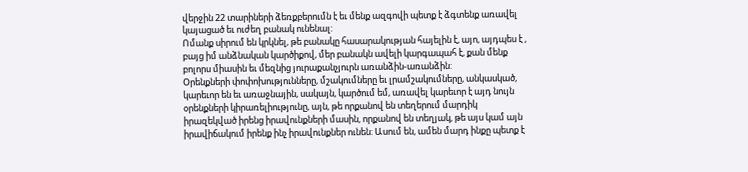վերջին 22 տարիների ձեռքբերումն է եւ մենք ազգովի պետք է ձգտենք առավել կայացած եւ ուժեղ բանակ ունենալ:
Ոմանք սիրում են կրկնել, թե բանակը հասարակության հայելին է, այո, այդպես է , բայց իմ անձնական կարծիքով, մեր բանակն ավելի կարգապահ է, քան մենք բոլորս միասին եւ մեզնից յուրաքանչյուրն առանձին-առանձին:
Օրենքների փոփոխությունները, մշակումները եւ լրամշակումները, անկասկած, կարեւոր են եւ առաջնային, սակայն, կարծում եմ, առավել կարեւոր է այդ նույն օրենքների կիրառելիությունը, այն, թե որքանով են տեղերում մարդիկ իրազեկված իրենց իրավունքների մասին, որքանով են տեղյակ, թե այս կամ այն իրավիճակում իրենք ինչ իրավունքներ ունեն: Ասում են, ամեն մարդ ինքը պետք է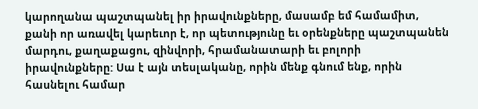կարողանա պաշտպանել իր իրավունքները, մասամբ եմ համամիտ, քանի որ առավել կարեւոր է, որ պետությունը եւ օրենքները պաշտպանեն մարդու, քաղաքացու, զինվորի, հրամանատարի եւ բոլորի իրավունքները: Սա է այն տեսլականը, որին մենք գնում ենք, որին հասնելու համար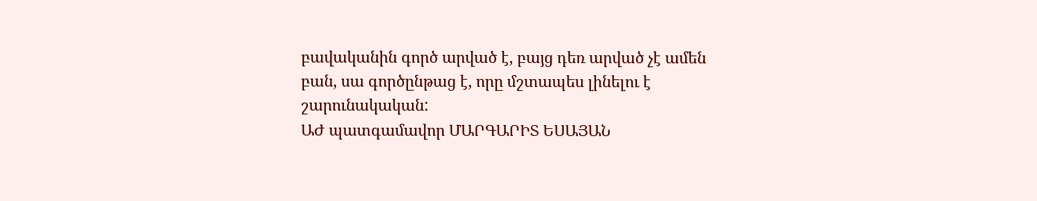բավականին գործ արված է, բայց դեռ արված չէ ամեն բան, սա գործընթաց է, որը մշտապես լինելու է շարունակական:
ԱԺ պատգամավոր ՄԱՐԳԱՐԻՏ ԵՍԱՅԱՆ